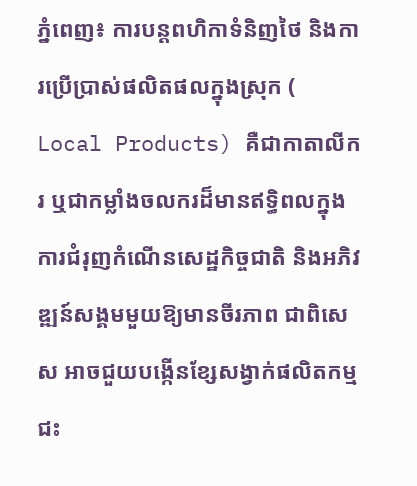ភ្នំពេញ៖ ការបន្តពហិកាទំនិញថៃ និងការប្រើប្រាស់ផលិតផលក្នុងស្រុក ( Local Products) គឺជាកាតាលីករ ឬជាកម្លាំងចលករដ៏មានឥទ្ធិពលក្នុងការជំរុញកំណើនសេដ្ឋកិច្ចជាតិ និងអភិវឌ្ឍន៍សង្គមមួយឱ្យមានចីរភាព ជាពិសេស អាចជួយបង្កើនខ្សែសង្វាក់ផលិតកម្ម ជះ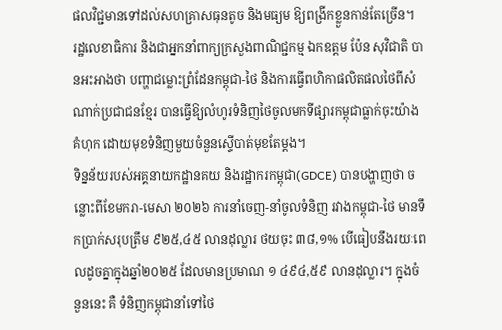ផលវិជ្ជមានទៅដល់សហគ្រាសធុនតូច និងមធ្យម ឱ្យពង្រីកខ្លួនកាន់តែច្រើន។
រដ្ឋលេខាធិការ និងជាអ្នកនាំពាក្យក្រសួងពាណិជ្ជកម្ម ឯកឧត្តម ប៉ែន សុវិជាតិ បានអះអាងថា បញ្ហាជម្លោះព្រំដែនកម្ពុជា-ថៃ និងការធ្វើពហិកាផលិតផលថៃពីសំណាក់ប្រជាជនខ្មែរ បានធ្វើឱ្យលំហូរទំនិញថៃចូលមកទីផ្សារកម្ពុជាធ្លាក់ចុះយ៉ាងគំហុក ដោយមុខទំនិញមួយចំនួនស្ទើបាត់មុខតែម្តង។
ទិន្នន័យរបស់អគ្គនាយកដ្ឋានគយ និងរដ្ឋាករកម្ពុជា(GDCE) បានបង្ហាញថា ចន្លោះពីខែមករា-មេសា ២០២៦ ការនាំចេញ-នាំចូលទំនិញ រវាងកម្ពុជា-ថៃ មានទឹកប្រាក់សរុបត្រឹម ៩២៥,៤៥ លានដុល្លារ ថយចុះ ៣៨,១% បើធៀបនឹងរយៈពេលដូចគ្នាក្នុងឆ្នាំ២០២៥ ដែលមានប្រមាណ ១ ៤៩៤,៥៩ លានដុល្លារ។ ក្នុងចំនួននេះ គឺ ទំនិញកម្ពុជានាំទៅថៃ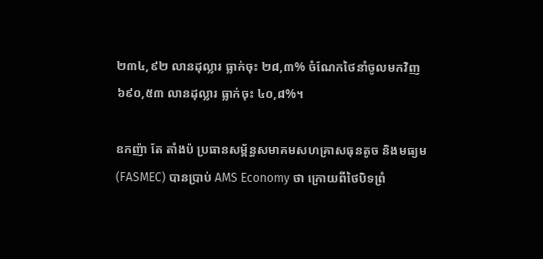២៣៤,៩២ លានដុល្លារ ធ្លាក់ចុះ ២៨,៣% ចំណែកថៃនាំចូលមកវិញ ៦៩០,៥៣ លានដុល្លារ ធ្លាក់ចុះ ៤០,៨%។

ឧកញ៉ា តែ តាំងប៉ ប្រធានសម្ព័ន្ធសមាគមសហគ្រាសធុនតូច និងមធ្យម (FASMEC) បានប្រាប់ AMS Economy ថា ក្រោយពីថៃបិទព្រំ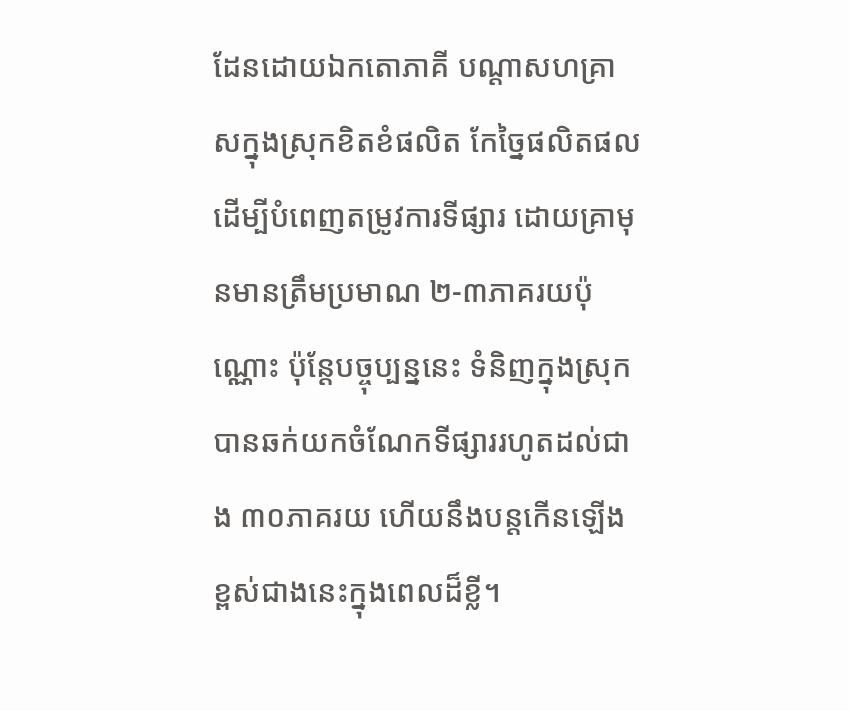ដែនដោយឯកតោភាគី បណ្តាសហគ្រាសក្នុងស្រុកខិតខំផលិត កែច្នៃផលិតផល ដើម្បីបំពេញតម្រូវការទីផ្សារ ដោយគ្រាមុនមានត្រឹមប្រមាណ ២-៣ភាគរយប៉ុណ្ណោះ ប៉ុន្តែបច្ចុប្បន្ននេះ ទំនិញក្នុងស្រុកបានឆក់យកចំណែកទីផ្សាររហូតដល់ជាង ៣០ភាគរយ ហើយនឹងបន្តកើនឡើងខ្ពស់ជាងនេះក្នុងពេលដ៏ខ្លី។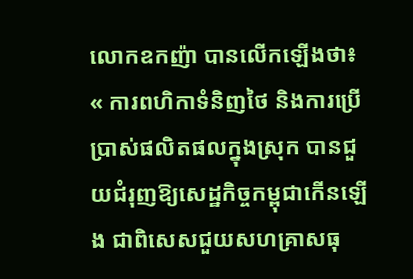លោកឧកញ៉ា បានលើកឡើងថា៖
« ការពហិកាទំនិញថៃ និងការប្រើប្រាស់ផលិតផលក្នុងស្រុក បានជួយជំរុញឱ្យសេដ្ឋកិច្ចកម្ពុជាកើនឡើង ជាពិសេសជួយសហគ្រាសធុ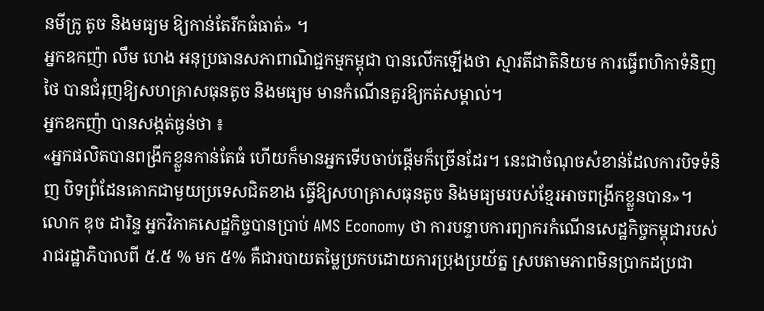នមីក្រូ តូច និងមធ្យម ឱ្យកាន់តែរីកធំធាត់» ។
អ្នកឧកញ៉ា លឹម ហេង អនុប្រធានសភាពាណិជ្ជកម្មកម្ពុជា បានលើកឡើងថា ស្មារតីជាតិនិយម ការធ្វើពហិកាទំនិញថៃ បានជំរុញឱ្យសហគ្រាសធុនតូច និងមធ្យម មានកំណើនគួរឱ្យកត់សម្គាល់។
អ្នកឧកញ៉ា បានសង្កត់ធ្ងន់ថា ៖
«អ្នកផលិតបានពង្រីកខ្លួនកាន់តែធំ ហើយក៏មានអ្នកទើបចាប់ផ្តើមក៏ច្រើនដែរ។ នេះជាចំណុចសំខាន់ដែលការបិទទំនិញ បិទព្រំដែនគោកជាមួយប្រទេសជិតខាង ធ្វើឱ្យសហគ្រាសធុនតូច និងមធ្យមរបស់ខ្មែរអាចពង្រីកខ្លួនបាន»។
លោក ឌុច ដារិន្ទ អ្នកវិភាគសេដ្ឋកិច្ចបានប្រាប់ AMS Economy ថា ការបន្ទាបការព្យាករកំណើនសេដ្ឋកិច្ចកម្ពុជារបស់រាជរដ្ឋាភិបាលពី ៥.៥ % មក ៥% គឺជារបាយតម្លៃប្រកបដោយការប្រុងប្រយ័ត្ន ស្របតាមភាពមិនប្រាកដប្រជា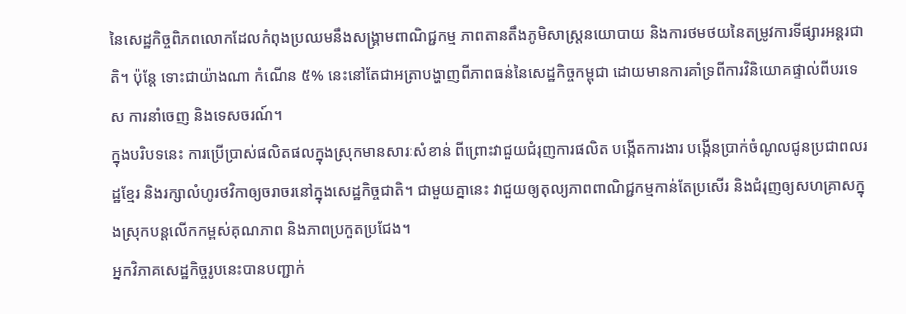នៃសេដ្ឋកិច្ចពិភពលោកដែលកំពុងប្រឈមនឹងសង្គ្រាមពាណិជ្ជកម្ម ភាពតានតឹងភូមិសាស្ត្រនយោបាយ និងការថមថយនៃតម្រូវការទីផ្សារអន្តរជាតិ។ ប៉ុន្តែ ទោះជាយ៉ាងណា កំណើន ៥% នេះនៅតែជាអត្រាបង្ហាញពីភាពធន់នៃសេដ្ឋកិច្ចកម្ពុជា ដោយមានការគាំទ្រពីការវិនិយោគផ្ទាល់ពីបរទេស ការនាំចេញ និងទេសចរណ៍។
ក្នុងបរិបទនេះ ការប្រើប្រាស់ផលិតផលក្នុងស្រុកមានសារៈសំខាន់ ពីព្រោះវាជួយជំរុញការផលិត បង្កើតការងារ បង្កើនប្រាក់ចំណូលជូនប្រជាពលរដ្ឋខ្មែរ និងរក្សាលំហូរថវិកាឲ្យចរាចរនៅក្នុងសេដ្ឋកិច្ចជាតិ។ ជាមួយគ្នានេះ វាជួយឲ្យតុល្យភាពពាណិជ្ជកម្មកាន់តែប្រសើរ និងជំរុញឲ្យសហគ្រាសក្នុងស្រុកបន្តលើកកម្ពស់គុណភាព និងភាពប្រកួតប្រជែង។
អ្នកវិភាគសេដ្ឋកិច្ចរូបនេះបានបញ្ជាក់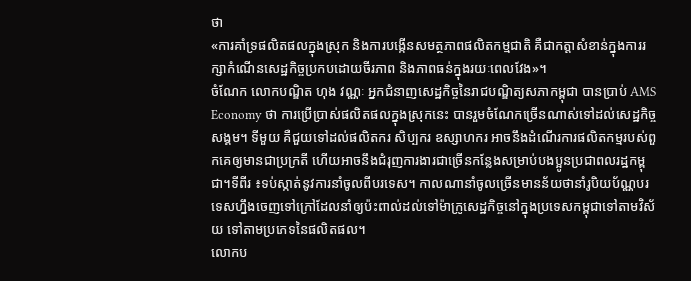ថា
«ការគាំទ្រផលិតផលក្នុងស្រុក និងការបង្កើនសមត្ថភាពផលិតកម្មជាតិ គឺជាកត្តាសំខាន់ក្នុងការរក្សាកំណើនសេដ្ឋកិច្ចប្រកបដោយចីរភាព និងភាពធន់ក្នុងរយៈពេលវែង»។
ចំណែក លោកបណ្ឌិត ហុង វណ្ណៈ អ្នកជំនាញសេដ្ឋកិច្ចនៃរាជបណ្ឌិត្យសភាកម្ពុជា បានប្រាប់ AMS Economy ថា ការប្រើប្រាស់ផលិតផលក្នុងស្រុកនេះ បានរួមចំណែកច្រើនណាស់ទៅដល់សេដ្ឋកិច្ចសង្គម។ ទីមួយ គឺជួយទៅដល់ផលិតករ សិប្បករ ឧស្សាហករ អាចនឹងដំណើរការផលិតកម្មរបស់ពួកគេឲ្យមានជាប្រក្រតី ហើយអាចនឹងជំរុញការងារជាច្រើនកន្លែងសម្រាប់បងប្អូនប្រជាពលរដ្ឋកម្ពុជា។ទីពីរ ៖ទប់ស្កាត់នូវការនាំចូលពីបរទេស។ កាលណានាំចូលច្រើនមានន័យថានាំរូបិយប័ណ្ណបរទេសហ្នឹងចេញទៅក្រៅដែលនាំឲ្យប៉ះពាល់ដល់ទៅម៉ាក្រូសេដ្ឋកិច្ចនៅក្នុងប្រទេសកម្ពុជាទៅតាមវិស័យ ទៅតាមប្រភេទនៃផលិតផល។
លោកប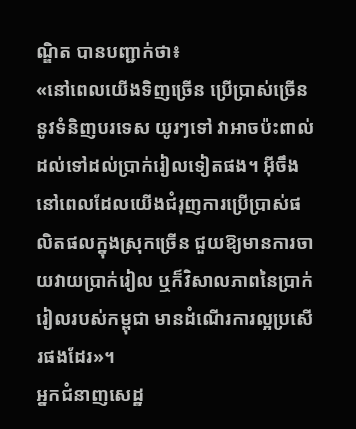ណ្ឌិត បានបញ្ជាក់ថា៖
«នៅពេលយើងទិញច្រើន ប្រើប្រាស់ច្រើននូវទំនិញបរទេស យូរៗទៅ វាអាចប៉ះពាល់ដល់ទៅដល់ប្រាក់រៀលទៀតផង។ អ៊ីចឹង នៅពេលដែលយើងជំរុញការប្រើប្រាស់ផលិតផលក្នុងស្រុកច្រើន ជួយឱ្យមានការចាយវាយប្រាក់រៀល ឬក៏វិសាលភាពនៃប្រាក់រៀលរបស់កម្ពុជា មានដំណើរការល្អប្រសើរផងដែរ»។
អ្នកជំនាញសេដ្ឋ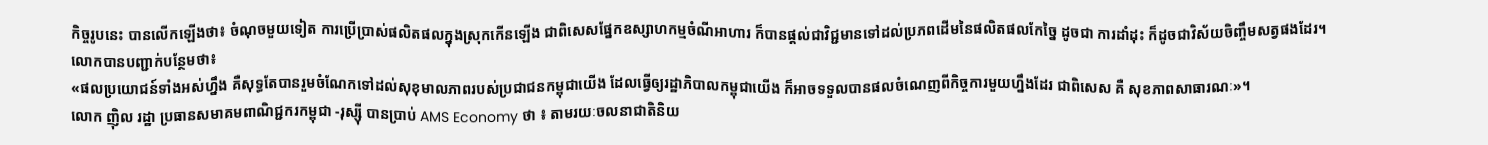កិច្ចរូបនេះ បានលើកឡើងថា៖ ចំណុចមួយទៀត ការប្រើប្រាស់ផលិតផលក្នុងស្រុកកើនឡើង ជាពិសេសផ្នែកឧស្សាហកម្មចំណីអាហារ ក៏បានផ្តល់ជាវិជ្ជមានទៅដល់ប្រភពដើមនៃផលិតផលកែច្នៃ ដូចជា ការដាំដុះ ក៏ដូចជាវិស័យចិញ្ចឹមសត្វផងដែរ។
លោកបានបញ្ជាក់បន្ថែមថា៖
«ផលប្រយោជន៍ទាំងអស់ហ្នឹង គឺសុទ្ធតែបានរួមចំណែកទៅដល់សុខុមាលភាពរបស់ប្រជាជនកម្ពុជាយើង ដែលធ្វើឲ្យរដ្ឋាភិបាលកម្ពុជាយើង ក៏អាចទទួលបានផលចំណេញពីកិច្ចការមួយហ្នឹងដែរ ជាពិសេស គឺ សុខភាពសាធារណៈ»។
លោក ញ៉ិល រដ្ឋា ប្រធានសមាគមពាណិជ្ជករកម្ពុជា -រុស្ស៊ី បានប្រាប់ AMS Economy ថា ៖ តាមរយៈចលនាជាតិនិយ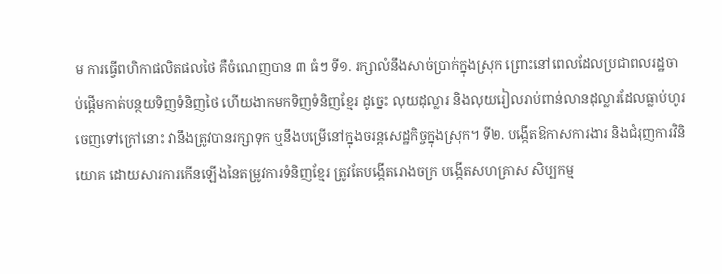ម ការធ្វើពហិកាផលិតផលថៃ គឺចំណេញបាន ៣ ធំៗ ទី១. រក្សាលំនឹងសាច់ប្រាក់ក្នុងស្រុក ព្រោះនៅពេលដែលប្រជាពលរដ្ឋចាប់ផ្តើមកាត់បន្ថយទិញទំនិញថៃ ហើយងាកមកទិញទំនិញខ្មែរ ដូច្នេះ លុយដុល្លារ និងលុយរៀលរាប់ពាន់លានដុល្លារដែលធ្លាប់ហូរចេញទៅក្រៅនោះ វានឹងត្រូវបានរក្សាទុក ឬនឹងបម្រើនៅក្នុងចរន្តសេដ្ឋកិច្ចក្នុងស្រុក។ ទី២. បង្កើតឱកាសការងារ និងជំរុញការវិនិយោគ ដោយសារការកើនឡើងនៃតម្រូវការទំនិញខ្មែរ ត្រូវតែបង្កើតរោងចក្រ បង្កើតសហគ្រាស សិប្បកម្ម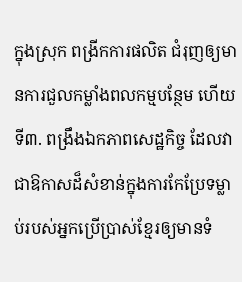ក្នុងស្រុក ពង្រីកការផលិត ជំរុញឲ្យមានការជួលកម្លាំងពលកម្មបន្ថែម ហើយទី៣. ពង្រឹងឯកភាពសេដ្ឋកិច្ច ដែលវាជាឱកាសដ៏សំខាន់ក្នុងការកែប្រែទម្លាប់របស់អ្នកប្រើប្រាស់ខ្មែរឲ្យមានទំ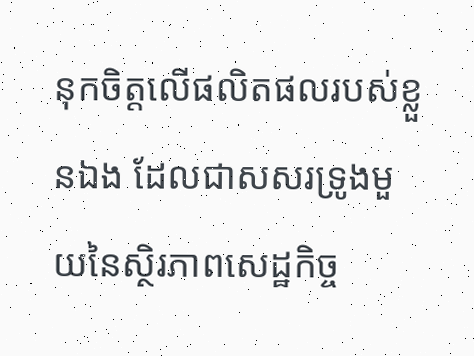នុកចិត្តលើផលិតផលរបស់ខ្លួនឯង ដែលជាសសរទ្រូងមួយនៃស្ថិរភាពសេដ្ឋកិច្ច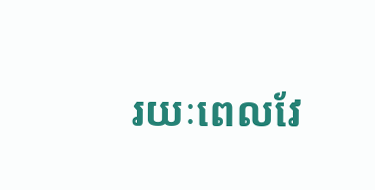រយៈពេលវែ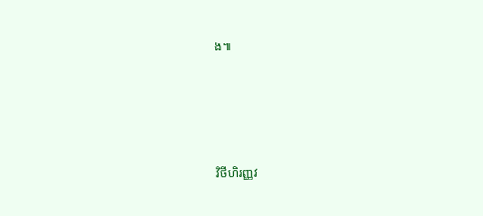ង៕




វិថីហិរញ្ញវ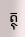ត្ថុ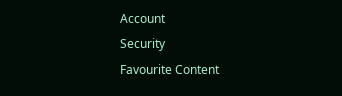Account
Security
Favourite Content